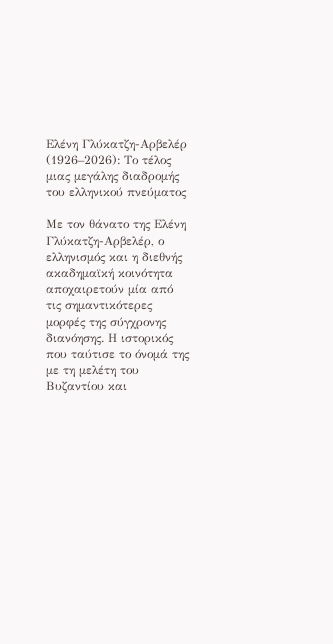Ελένη Γλύκατζη-Αρβελέρ (1926–2026): Το τέλος μιας μεγάλης διαδρομής του ελληνικού πνεύματος

Με τον θάνατο της Ελένη Γλύκατζη-Αρβελέρ, ο ελληνισμός και η διεθνής ακαδημαϊκή κοινότητα αποχαιρετούν μία από τις σημαντικότερες μορφές της σύγχρονης διανόησης. Η ιστορικός που ταύτισε το όνομά της με τη μελέτη του Βυζαντίου και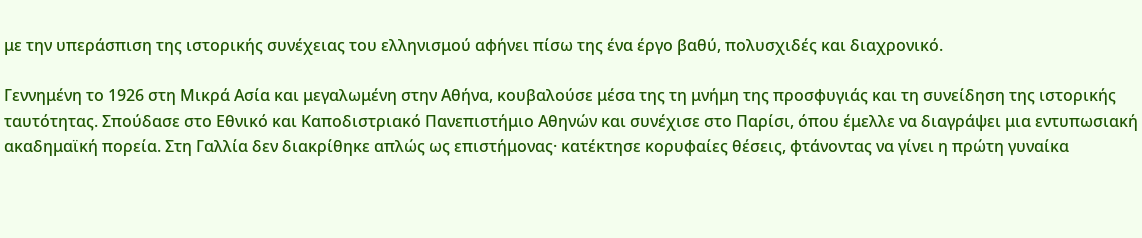με την υπεράσπιση της ιστορικής συνέχειας του ελληνισμού αφήνει πίσω της ένα έργο βαθύ, πολυσχιδές και διαχρονικό.

Γεννημένη το 1926 στη Μικρά Ασία και μεγαλωμένη στην Αθήνα, κουβαλούσε μέσα της τη μνήμη της προσφυγιάς και τη συνείδηση της ιστορικής ταυτότητας. Σπούδασε στο Εθνικό και Καποδιστριακό Πανεπιστήμιο Αθηνών και συνέχισε στο Παρίσι, όπου έμελλε να διαγράψει μια εντυπωσιακή ακαδημαϊκή πορεία. Στη Γαλλία δεν διακρίθηκε απλώς ως επιστήμονας· κατέκτησε κορυφαίες θέσεις, φτάνοντας να γίνει η πρώτη γυναίκα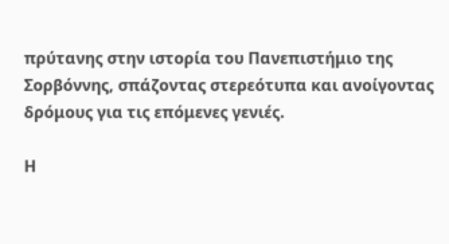πρύτανης στην ιστορία του Πανεπιστήμιο της Σορβόννης, σπάζοντας στερεότυπα και ανοίγοντας δρόμους για τις επόμενες γενιές.

Η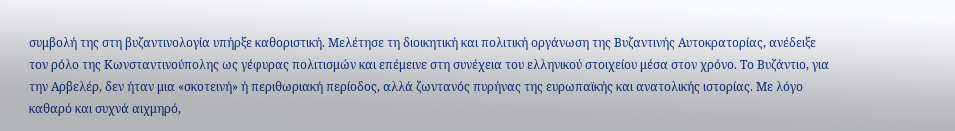συμβολή της στη βυζαντινολογία υπήρξε καθοριστική. Μελέτησε τη διοικητική και πολιτική οργάνωση της Βυζαντινής Αυτοκρατορίας, ανέδειξε τον ρόλο της Κωνσταντινούπολης ως γέφυρας πολιτισμών και επέμεινε στη συνέχεια του ελληνικού στοιχείου μέσα στον χρόνο. Το Βυζάντιο, για την Αρβελέρ, δεν ήταν μια «σκοτεινή» ή περιθωριακή περίοδος, αλλά ζωντανός πυρήνας της ευρωπαϊκής και ανατολικής ιστορίας. Με λόγο καθαρό και συχνά αιχμηρό,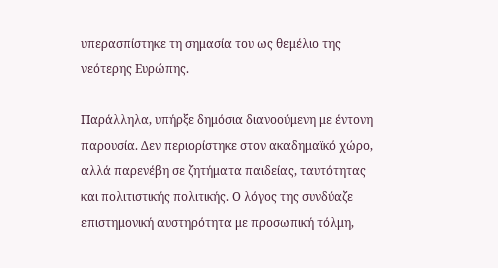υπερασπίστηκε τη σημασία του ως θεμέλιο της νεότερης Ευρώπης.

Παράλληλα, υπήρξε δημόσια διανοούμενη με έντονη παρουσία. Δεν περιορίστηκε στον ακαδημαϊκό χώρο, αλλά παρενέβη σε ζητήματα παιδείας, ταυτότητας και πολιτιστικής πολιτικής. Ο λόγος της συνδύαζε επιστημονική αυστηρότητα με προσωπική τόλμη,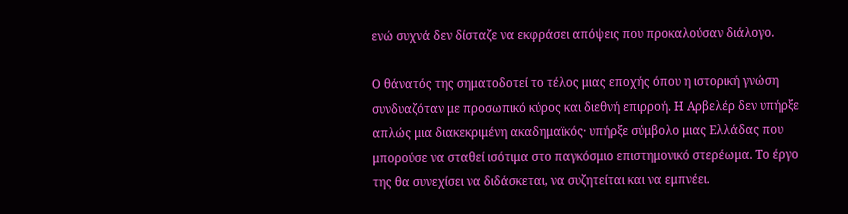ενώ συχνά δεν δίσταζε να εκφράσει απόψεις που προκαλούσαν διάλογο.

Ο θάνατός της σηματοδοτεί το τέλος μιας εποχής όπου η ιστορική γνώση συνδυαζόταν με προσωπικό κύρος και διεθνή επιρροή. Η Αρβελέρ δεν υπήρξε απλώς μια διακεκριμένη ακαδημαϊκός· υπήρξε σύμβολο μιας Ελλάδας που μπορούσε να σταθεί ισότιμα στο παγκόσμιο επιστημονικό στερέωμα. Το έργο της θα συνεχίσει να διδάσκεται, να συζητείται και να εμπνέει.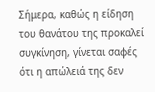Σήμερα, καθώς η είδηση του θανάτου της προκαλεί συγκίνηση, γίνεται σαφές ότι η απώλειά της δεν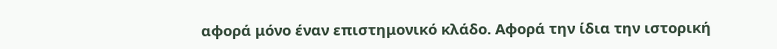αφορά μόνο έναν επιστημονικό κλάδο. Αφορά την ίδια την ιστορική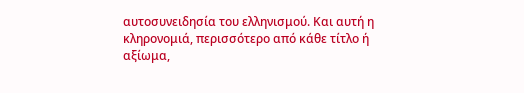αυτοσυνειδησία του ελληνισμού. Και αυτή η κληρονομιά, περισσότερο από κάθε τίτλο ή αξίωμα,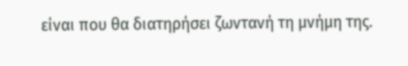είναι που θα διατηρήσει ζωντανή τη μνήμη της.